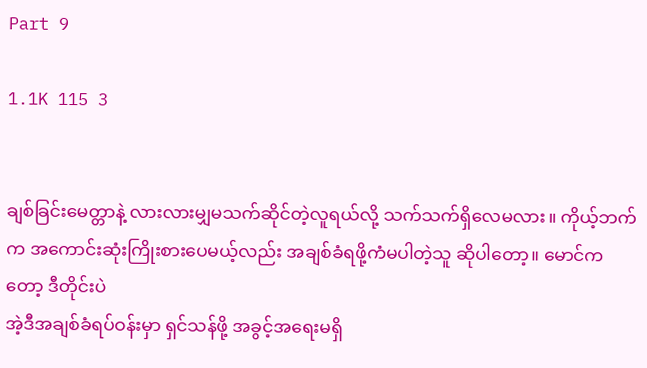Part 9

1.1K 115 3


ချစ်ခြင်းမေတ္တာနဲ့ လားလားမျှမသက်ဆိုင်တဲ့လူရယ်လို့ သက်သက်ရှိလေမလား။ ကိုယ့်ဘက်က အကောင်းဆုံးကြိုးစားပေမယ့်လည်း အချစ်ခံရဖို့ကံမပါတဲ့သူ ဆိုပါတော့။ မောင်ကတော့ ဒီတိုင်းပဲ
အဲ့ဒီအချစ်ခံရပ်ဝန်းမှာ ရှင်သန်ဖို့ အခွင့်အရေးမရှိ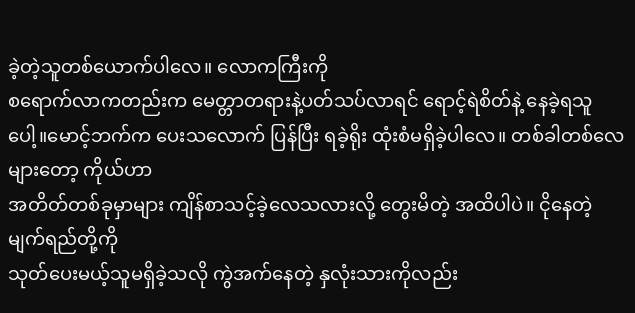ခဲ့တဲ့သူတစ်ယောက်ပါလေ။ လောကကြီးကို
စရောက်လာကတည်းက မေတ္တာတရားနဲ့ပတ်သပ်လာရင် ရောင့်ရဲစိတ်နဲ့ နေခဲ့ရသူပေါ့။မောင့်ဘက်က ပေးသလောက် ပြန်ပြီး ရခဲ့ရိုး ထုံးစံမရှိခဲ့ပါလေ။ တစ်ခါတစ်လေများတော့ ကိုယ်ဟာ
အတိတ်တစ်ခုမှာများ ကျိန်စာသင့်ခဲ့လေသလားလို့ တွေးမိတဲ့ အထိပါပဲ။ ငိုနေတဲ့မျက်ရည်တို့ကို
သုတ်ပေးမယ့်သူမရှိခဲ့သလို ကွဲအက်နေတဲ့ နှလုံးသားကိုလည်း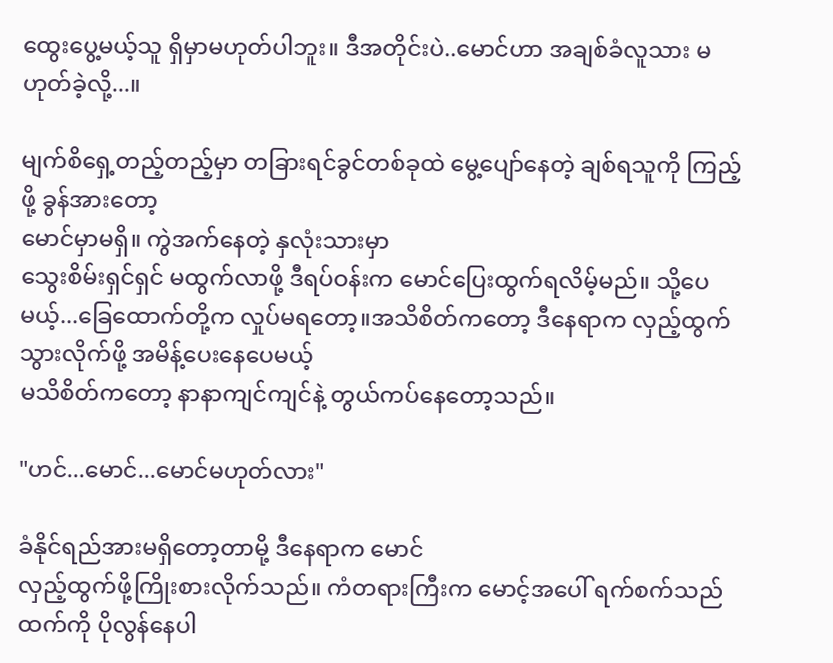ထွေးပွေ့မယ့်သူ ရှိမှာမဟုတ်ပါဘူး။ ဒီအတိုင်းပဲ..မောင်ဟာ အချစ်ခံလူသား မဟုတ်ခဲ့လို့...။

မျက်စိရှေ့တည့်တည့်မှာ တခြားရင်ခွင်တစ်ခုထဲ မွေ့ပျော်နေတဲ့ ချစ်ရသူကို ကြည့်ဖို့ ခွန်အားတော့
မောင်မှာမရှိ။ ကွဲအက်နေတဲ့ နှလုံးသားမှာ
သွေးစိမ်းရှင်ရှင် မထွက်လာဖို့ ဒီရပ်ဝန်းက မောင်ပြေးထွက်ရလိမ့်မည်။ သို့ပေမယ့်...ခြေထောက်တို့က လှုပ်မရတော့။အသိစိတ်ကတော့ ဒီနေရာက လှည့်ထွက်သွားလိုက်ဖို့ အမိန့်ပေးနေပေမယ့်
မသိစိတ်ကတော့ နာနာကျင်ကျင်နဲ့ တွယ်ကပ်နေတော့သည်။

"ဟင်...မောင်...မောင်မဟုတ်လား"

ခံနိုင်ရည်အားမရှိတော့တာမို့ ဒီနေရာက မောင်
လှည့်ထွက်ဖို့ကြိုးစားလိုက်သည်။ ကံတရားကြီးက မောင့်အပေါ် ရက်စက်သည်ထက်ကို ပိုလွန်နေပါ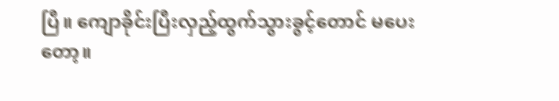ပြီ။ ကျောခိုင်းပြီးလှည့်ထွက်သွားခွင့်တောင် မပေးတော့။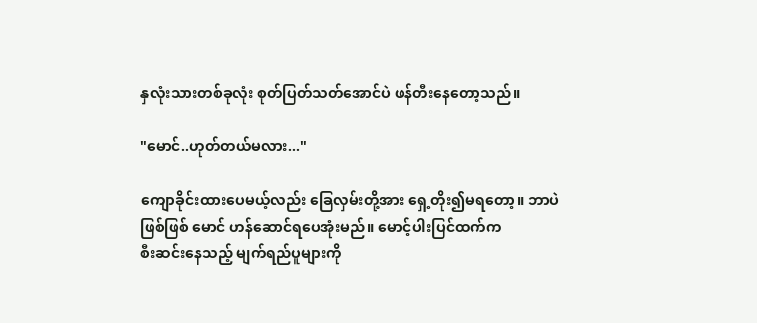နှလုံးသားတစ်ခုလုံး စုတ်ပြတ်သတ်အောင်ပဲ ဖန်တီးနေတော့သည်။

"မောင်..ဟုတ်တယ်မလား..."

ကျောခိုင်းထားပေမယ့်လည်း ခြေလှမ်းတို့အား ရှေ့တိုး၍မရတော့။ ဘာပဲဖြစ်ဖြစ် မောင် ဟန်ဆောင်ရပေအုံးမည်။ မောင့်ပါးပြင်ထက်က
စီးဆင်းနေသည့် မျက်ရည်ပူများကို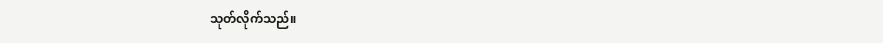သုတ်လိုက်သည်။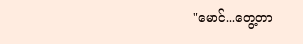"မောင်...တွေ့တာ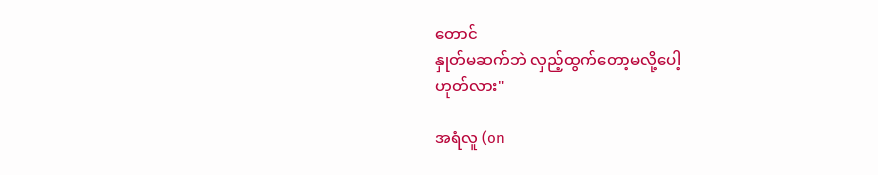တောင်
နှုတ်မဆက်ဘဲ လှည့်ထွက်တော့မလို့ပေါ့
ဟုတ်လား"

အရံလူ (on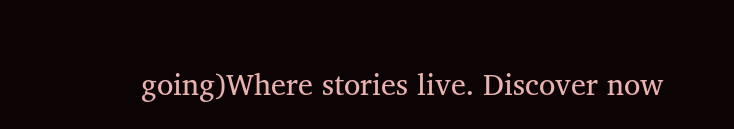going)Where stories live. Discover now